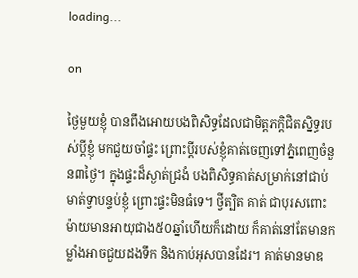loading...

on

ថ្ងៃមួយខ្ញុំ បានពឹងអោយបងពិសិទ្ធដែលជាមិត្តភក្តិជិតស្និទ្ធរបស់ប្ដីខ្ញុំ មកជួយចាំផ្ទះ ព្រោះប្តីរបស់ខ្ញុំគាត់ចេញទៅភ្នំពេញចំនួន៣ថ្ងៃ។ ក្នុងផ្ទះដ៏ស្ងាត់ជ្រងំ បងពិសិទ្ធគាត់សម្រាក់នៅជាប់មាត់ទ្វាបន្ទប់ខ្ញុំ ព្រោះផ្ទះមិនធំទេ។ ថ្វីត្បិត គាត់ ជាបុរសពោះម៉ាយមានអាយុជាង៥០ឆ្នាំហើយក៏ដោយ ក៏គាត់នៅតែមានកម្លាំងអាចជួយដងទឹក និងកាប់អុសបានដែរ។ គាត់មានមាឌ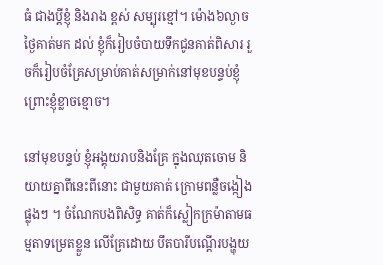ធំ ជាងប្តីខ្ញុំ និងរាង ខ្ពស់ សម្បុរខ្មៅ។ ម៉ោង៦ល្ងាច ថ្ងៃគាត់មក ដល់ ខ្ញុំក៏រៀបចំបាយទឹកជូនគាត់ពិសារ រួចក៏រៀបចំគ្រែសម្រាប់គាត់សម្រាក់នៅមុខបន្ទប់ខ្ញុំ ព្រោះខ្ញុំខ្លាចខ្មោច។

នៅមុខបន្ទប់ ខ្ញុំអង្គុយរាបនិងគ្រែ ក្នុងឈុតចោម និយាយគ្នាពីនេះពីនោះ ជាមួយគាត់ ក្រោមពន្លឺចង្កៀងផ្លុងៗ ។ ចំណែកបងពិសិទ្ធ គាត់ក៏ស្លៀកក្រម៉ាតាមធម្មតាទម្រេតខ្លួន លើគ្រែដោយ បឹតបារីបណ្តើរបង្ហុយ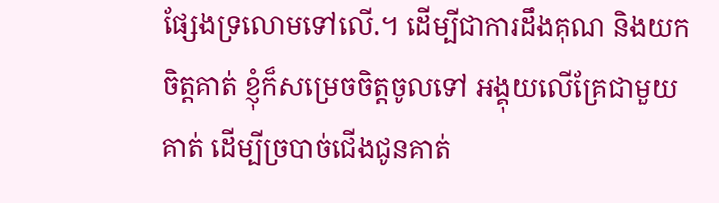ផ្សែងទ្រលោមទៅលើ.។ ដើម្បីជាការដឹងគុណ និងយកចិត្តគាត់ ខ្ញុំក៏សម្រេចចិត្តចូលទៅ អង្គុយលើគ្រែជាមួយគាត់ ដើម្បីច្របាច់ជើងជូនគាត់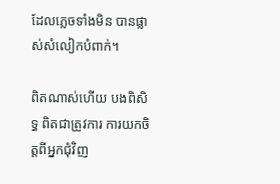ដែលភ្លេចទាំងមិន បានផ្លាស់សំលៀកបំពាក់។

ពិតណាស់ហើយ បងពិសិទ្ធ ពិតជាត្រូវការ ការយកចិត្តពីអ្នកជុំវិញ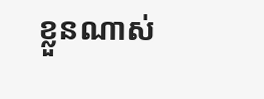ខ្លួនណាស់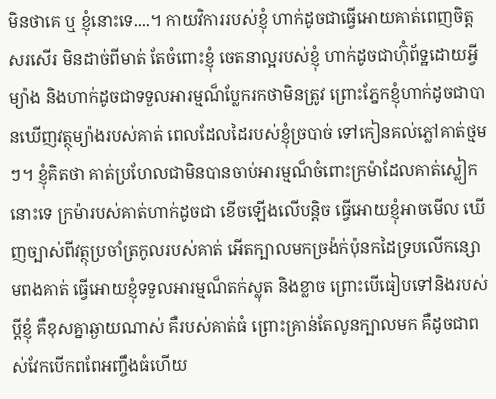មិនថាគេ ឬ ខ្ញុំនោះទេ....។ កាយវិការរបស់ខ្ញុំ ហាក់ដូចជាធ្វើអោយគាត់ពេញចិត្ត សរសើរ មិនដាច់ពីមាត់ តែចំពោះខ្ញុំ ចេតនាល្អរបស់ខ្ញុំ ហាក់ដូចជាហ៊ុំព័ទ្ឋដោយអ្វីម្យ៉ាង និងហាក់ដូចជាទទួលអារម្មណ៏ប្លែករកថាមិនត្រូវ ព្រោះភ្នែកខ្ញុំហាក់ដូចជាបានឃើញវត្ថុម្យ៉ាងរបស់គាត់ ពេលដែលដៃរបស់ខ្ញុំច្របាច់ ទៅកៀនគល់ភ្លៅគាត់ថ្មមៗ។ ខ្ញុំគិតថា គាត់ប្រហែលជាមិនបានចាប់អារម្មណ៏ចំពោះក្រម៉ាដែលគាត់ស្លៀកនោះទេ ក្រម៉ារបស់គាត់ហាក់ដូចជា ខើចឡើងលើបន្តិច ធ្វើអោយខ្ញុំអាចមើល ឃើញច្បាស់ពីវត្ថុប្រចាំត្រកូលរបស់គាត់ អើតក្បាលមកច្រង៉ក់ប៉ុនកដៃទ្របលើកន្សោមពងគាត់ ធ្វើអោយខ្ញុំទទួលអារម្មណ៏តក់ស្លុត និងខ្លាច ព្រោះបើធៀបទៅនិងរបស់ប្តីខ្ញុំ គឺខុសគ្នាឆ្ងាយណាស់ គឺរបស់គាត់ធំ ព្រោះគ្រាន់តែលូនក្បាលមក គឺដូចជាពស់វែកបើកពពែអញ្ចឹងធំហើយ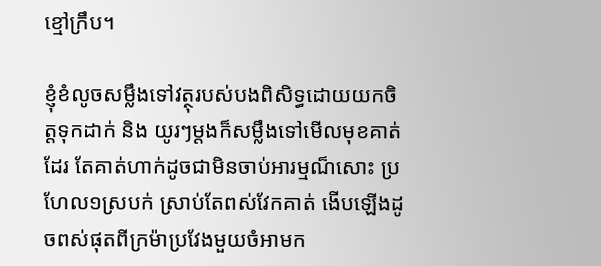ខ្មៅក្រឹប។

ខ្ញុំខំលូចសម្លឹងទៅវត្ថុរបស់បងពិសិទ្ធដោយយកចិត្តទុកដាក់ និង យូរៗម្តងក៏សម្លឹងទៅមើលមុខគាត់ដែរ តែគាត់ហាក់ដូចជាមិនចាប់អារម្មណ៏សោះ ប្រហែល១ស្របក់ ស្រាប់តែពស់វែកគាត់ ងើបឡើងដូចពស់ផុតពីក្រម៉ាប្រវែងមួយចំអាមក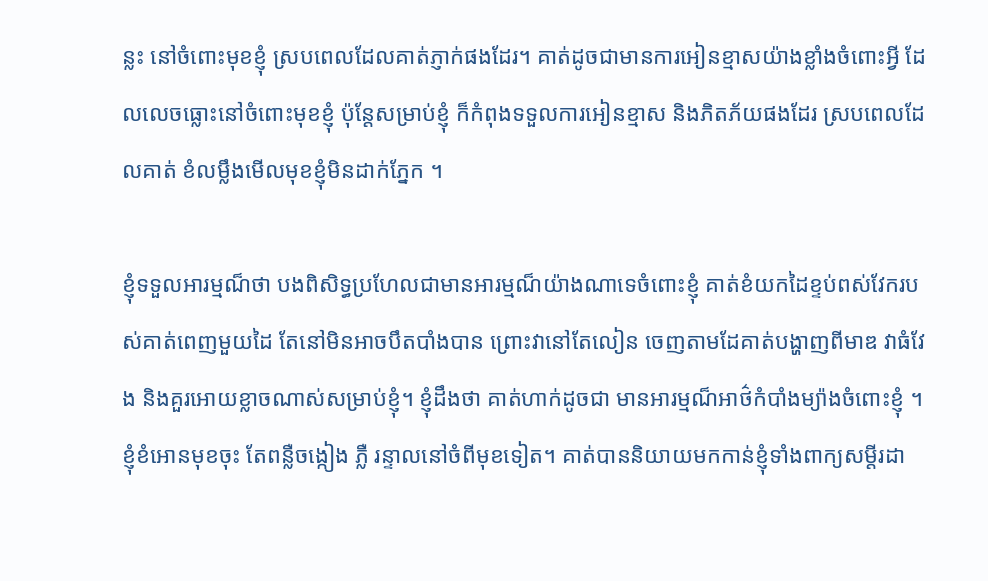ន្លះ នៅចំពោះមុខខ្ញុំ ស្របពេលដែលគាត់ភ្ញាក់ផងដែរ។ គាត់ដូចជាមានការអៀនខ្មាសយ៉ាងខ្លាំងចំពោះអ្វី ដែលលេចធ្លោះនៅចំពោះមុខខ្ញុំ ប៉ុន្តែសម្រាប់ខ្ញុំ ក៏កំពុងទទួលការអៀនខ្មាស និងភិតភ័យផងដែរ ស្របពេលដែលគាត់ ខំលម្លឹងមើលមុខខ្ញុំមិនដាក់ភ្នែក ។

ខ្ញុំទទួលអារម្មណ៏ថា បងពិសិទ្ធប្រហែលជាមានអារម្មណ៏យ៉ាងណាទេចំពោះខ្ញុំ គាត់ខំយកដៃខ្ទប់ពស់វែករបស់គាត់ពេញមួយដៃ តែនៅមិនអាចបឹតបាំងបាន ព្រោះវានៅតែលៀន ចេញតាមដែគាត់បង្ហាញពីមាឌ វាធំវែង និងគួរអោយខ្លាចណាស់សម្រាប់ខ្ញុំ។ ខ្ញុំដឹងថា គាត់ហាក់ដូចជា មានអារម្មណ៏អាថ៌កំបាំងម្យ៉ាងចំពោះខ្ញុំ ។ ខ្ញុំខំអោនមុខចុះ តែពន្លឺចង្កៀង ភ្លឺ រន្ទាលនៅចំពីមុខទៀត។ គាត់បាននិយាយមកកាន់ខ្ញុំទាំងពាក្យសម្តីរដា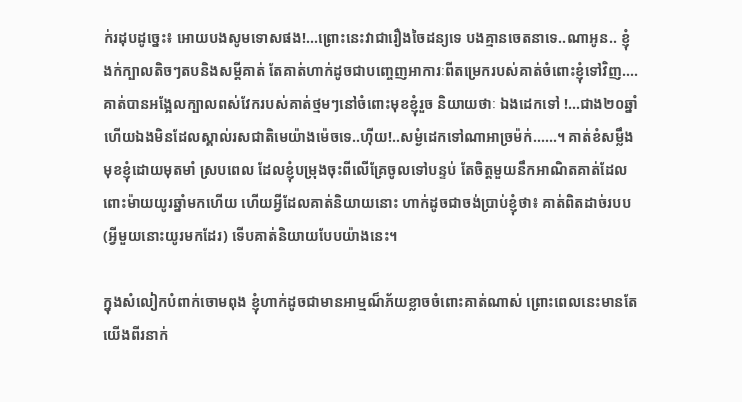ក់រដុបដូច្នេះ៖ អោយបងសូមទោសផង!...ព្រោះនេះវាជារឿងចៃដន្យទេ បងគ្មានចេតនាទេ..ណាអូន.. ខ្ញុំងក់ក្បាលតិចៗតបនិងសម្តីគាត់ តែគាត់ហាក់ដូចជាបញ្ចេញអាការៈពីតម្រេករបស់គាត់ចំពោះខ្ញុំទៅវិញ....គាត់បានអង្អែលក្បាលពស់វែករបស់គាត់ថ្មមៗនៅចំពោះមុខខ្ញុំរួច និយាយថាៈ ឯងដេកទៅ !...ជាង២០ឆ្នាំហើយឯងមិនដែលស្គាល់រសជាតិមេយ៉ាងម៉េចទេ..ហ៊ីយ!..សម្ងំដេកទៅណាអាច្រម៉ក់......។ គាត់ខំសម្លឹងមុខខ្ញុំដោយមុតមាំ ស្របពេល ដែលខ្ញុំបម្រុងចុះពីលើគ្រែចូលទៅបន្ទប់ តែចិត្តមួយនឹកអាណិតគាត់ដែលពោះម៉ាយយូរឆ្នាំមកហើយ ហើយអ្វីដែលគាត់និយាយនោះ ហាក់ដូចជាចង់ប្រាប់ខ្ញុំថា៖ គាត់ពិតដាច់របប (អ្វីមួយនោះយូរមកដែរ) ទើបគាត់និយាយបែបយ៉ាងនេះ។

ក្នុងសំលៀកបំពាក់ចោមពុង ខ្ញុំហាក់ដូចជាមានអាម្មណ៏ភ័យខ្លាចចំពោះគាត់ណាស់ ព្រោះពេលនេះមានតែយើងពីរនាក់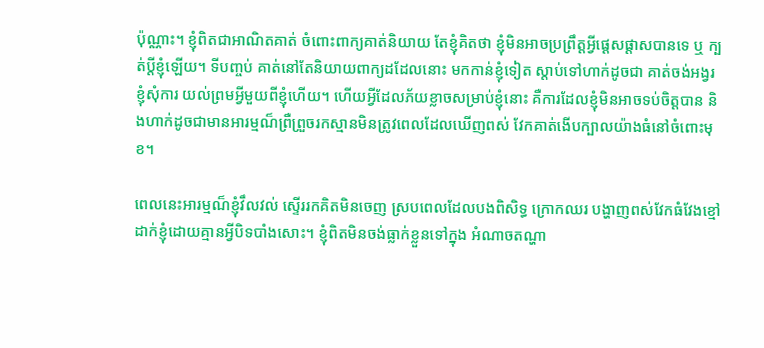ប៉ុណ្ណាះ។ ខ្ញុំពិតជាអាណិតគាត់ ចំពោះពាក្យគាត់និយាយ តែខ្ញុំគិតថា ខ្ញុំមិនអាចប្រព្រឹត្តអ្វីផ្តេសផ្តាសបានទេ ឬ ក្បត់ប្តីខ្ញុំឡើយ។ ទីបញ្ចប់ គាត់នៅតែនិយាយពាក្យដដែលនោះ មកកាន់ខ្ញុំទៀត ស្តាប់ទៅហាក់ដូចជា គាត់ចង់អង្វរខ្ញុំសុំការ យល់ព្រមអ្វីមួយពីខ្ញុំហើយ។ ហើយអ្វីដែលភ័យខ្លាចសម្រាប់ខ្ញុំនោះ គឺការដែលខ្ញុំមិនអាចទប់ចិត្តបាន និងហាក់ដូចជាមានអារម្មណ៏ព្រឺព្រួចរកស្មានមិនត្រូវពេលដែលឃើញពស់ វែកគាត់ងើបក្បាលយ៉ាងធំនៅចំពោះមុខ។

ពេលនេះអារម្មណ៏ខ្ញុំវឹលវល់ ស្ទើររកគិតមិនចេញ ស្របពេលដែលបងពិសិទ្ធ ក្រោកឈរ បង្ហាញពស់វែកធំវែងខ្មៅ ដាក់ខ្ញុំដោយគ្មានអ្វីបិទបាំងសោះ។ ខ្ញុំពិតមិនចង់ធ្លាក់ខ្លួនទៅក្នុង អំណាចតណ្ហា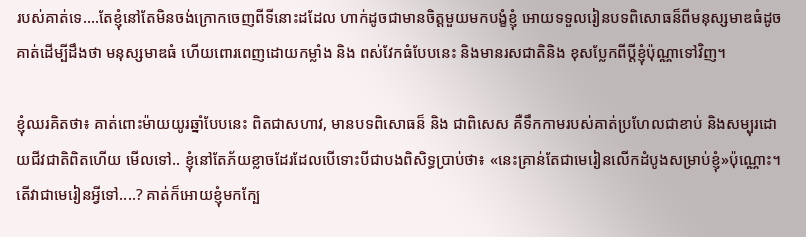របស់គាត់ទេ....តែខ្ញុំនៅតែមិនចង់ក្រោកចេញពីទីនោះដដែល ហាក់ដូចជាមានចិត្តមួយមកបង្ខំខ្ញុំ អោយទទួលរៀនបទពិសោធន៏ពីមនុស្សមាឌធំដូចគាត់ដើម្បីដឹងថា មនុស្សមាឌធំ ហើយពោរពេញដោយកម្លាំង និង ពស់វែកធំបែបនេះ និងមានរសជាតិនិង ខុសប្លែកពីប្តីខ្ញុំប៉ុណ្ណាទៅវិញ។

ខ្ញុំឈរគិតថា៖ គាត់ពោះម៉ាយយូរឆ្នាំបែបនេះ ពិតជាសហាវ, មានបទពិសោធន៏ និង ជាពិសេស គឺទឹកកាមរបស់គាត់ប្រហែលជាខាប់ និងសម្បុរដោយជីវជាតិពិតហើយ មើលទៅ.. ខ្ញុំនៅតែភ័យខ្លាចដែរដែលបើទោះបីជាបងពិសិទ្ធប្រាប់ថា៖ «នេះគ្រាន់តែជាមេរៀនលើកដំបូងសម្រាប់ខ្ញុំ»ប៉ុណ្ណោះ។ តើវាជាមេរៀនអ្វីទៅ....? គាត់ក៏អោយខ្ញុំមកក្បែ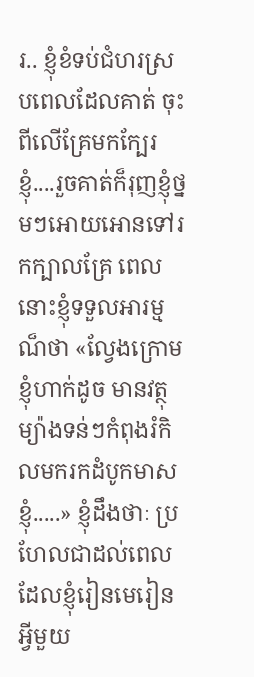រ.. ខ្ញុំខំទប់ជំហរស្របពេលដែលគាត់ ចុះពីលើគ្រែមកក្បែរខ្ញុំ....រួចគាត់ក៏រុញខ្ញុំថ្នមៗអោយអោនទៅរកក្បាលគ្រែ ពេលនោះខ្ញុំទទួលអារម្មណ៏ថា «ល្វែងក្រោមខ្ញុំហាក់ដូច មានវត្ថុ ម្យ៉ាងទន់ៗកំពុងរំកិលមករកដំបូកមាសខ្ញុំ.....» ខ្ញុំដឹងថាៈ ប្រហែលជាដល់ពេលដែលខ្ញុំរៀនមេរៀនអ្វីមួយ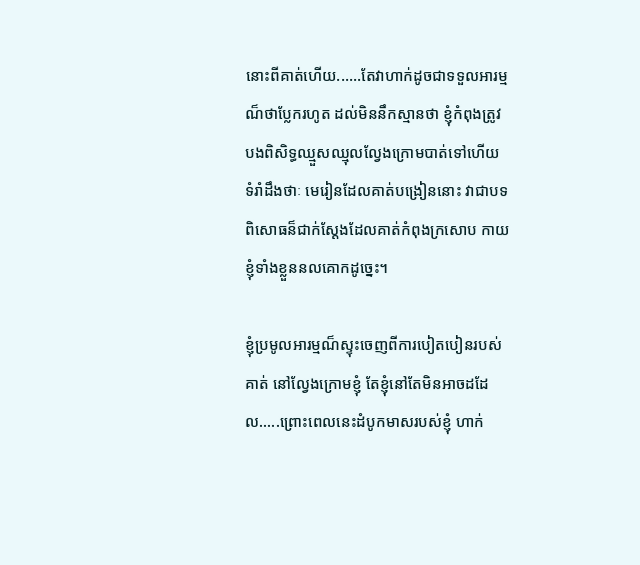នោះពីគាត់ហើយ......តែវាហាក់ដូចជាទទួលអារម្មណ៏ថាប្លែករហូត ដល់មិននឹកស្មានថា ខ្ញុំកំពុងត្រូវបងពិសិទ្ធឈ្មួសឈ្មុលល្វែងក្រោមបាត់ទៅហើយ ទំរាំដឹងថាៈ មេរៀនដែលគាត់បង្រៀននោះ វាជាបទពិសោធន៏ជាក់ស្តែងដែលគាត់កំពុងក្រសោប កាយខ្ញុំទាំងខ្លួននលគោកដូច្នេះ។

ខ្ញុំប្រមូលអារម្មណ៏ស្ទុះចេញពីការបៀតបៀនរបស់គាត់ នៅល្វែងក្រោមខ្ញុំ តែខ្ញុំនៅតែមិនអាចដដែល.....ព្រោះពេលនេះដំបូកមាសរបស់ខ្ញុំ ហាក់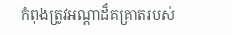កំពុងត្រូវអណ្តាដ៏គគ្រាតរបស់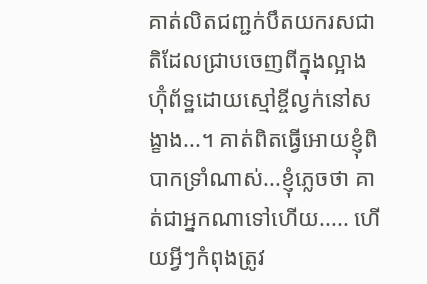គាត់លិតជញ្ជក់បឹតយករសជាតិដែលជ្រាបចេញពីក្នុងល្អាង ហ៊ុំព័ទ្ឋដោយស្មៅខ្ចីល្វក់នៅសង្ខាង...។ គាត់ពិតធ្វើអោយខ្ញុំពិបាកទ្រាំណាស់...ខ្ញុំភ្លេចថា គាត់ជាអ្នកណាទៅហើយ..... ហើយអ្វីៗកំពុងត្រូវ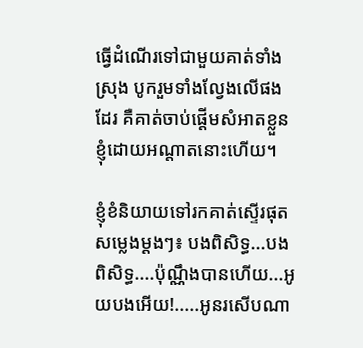ធ្វើដំណើរទៅជាមួយគាត់ទាំងស្រុង បូករួមទាំងល្វែងលើផងដែរ គឺគាត់ចាប់ផ្តើមសំអាតខ្លួនខ្ញុំដោយអណ្តាតនោះហើយ។

ខ្ញុំខំនិយាយទៅរកគាត់ស្ទើរផុតសម្លេងម្តងៗ៖ បងពិសិទ្ធ...បងពិសិទ្ធ....ប៉ុណ្ណឹងបានហើយ...អូយបងអើយ!.....អូនរសើបណា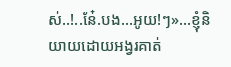ស់..!..នែ៎.បង...អូយ!ៗ»...ខ្ញុំនិយាយដោយអង្វរគាត់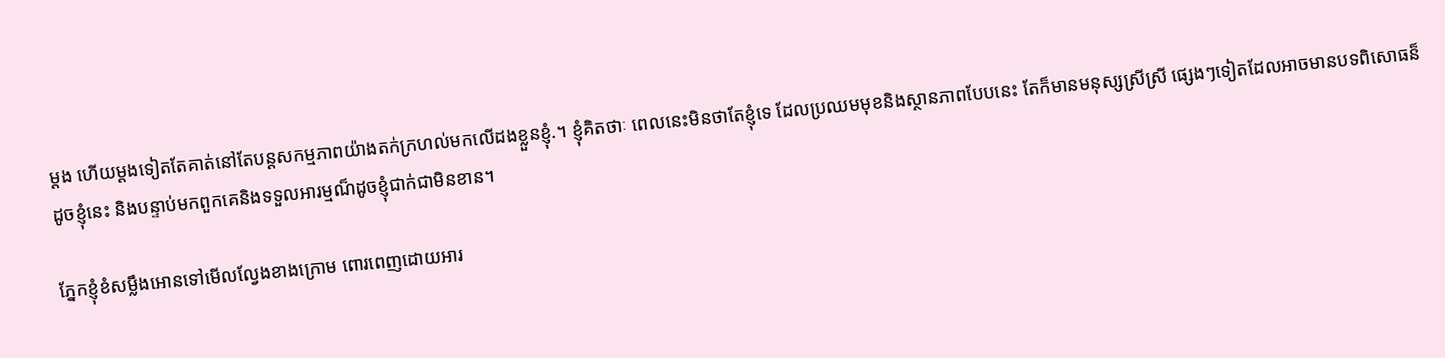ម្តង ហើយម្តងទៀតតែគាត់នៅតែបន្តសកម្មភាពយ៉ាងតក់ក្រហល់មកលើដងខ្លួនខ្ញុំ.។ ខ្ញុំគិតថាៈ ពេលនេះមិនថាតែខ្ញុំទេ ដែលប្រឈមមុខនិងស្ថានភាពបែបនេះ តែក៏មានមនុស្សស្រីស្រី ផ្សេងៗទៀតដែលអាចមានបទពិសោធន៏ដូចខ្ញុំនេះ និងបន្ទាប់មកពួកគេនិងទទួលអារម្មណ៏ដូចខ្ញុំជាក់ជាមិនខាន។

ភ្នែកខ្ញុំខំសម្លឹងអោនទៅមើលល្វែងខាងក្រោម ពោរពេញដោយអារ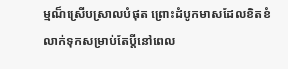ម្មណ៏ស្រើបស្រាលបំផុត ព្រោះដំបូកមាសដែលខិតខំលាក់ទុកសម្រាប់តែប្តីនៅពេល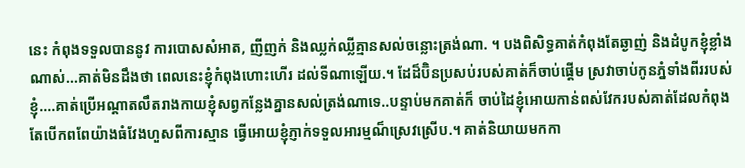នេះ កំពុងទទួលបាននូវ ការបោសសំអាត, ញីញក់ និងឈ្លក់ឈ្លីគ្មានសល់ចន្លោះត្រង់ណា. ។ បងពិសិទ្ធគាត់កំពុងតែឆ្ងាញ់ និងដំបូកខ្ញុំខ្លាំងណាស់...គាត់មិនដឹងថា ពេលនេះខ្ញុំកំពុងហោះហើរ ដល់ទីណាឡើយ.។ ដែដ៏ប៊ិនប្រសប់របស់គាត់ក៏ចាប់ផ្តើម ស្រវាចាប់កូនភ្នំទាំងពីររបស់ខ្ញុំ....គាត់ប្រើអណ្តាតលឹតរាងកាយខ្ញុំសព្វកន្លែងគ្នានសល់ត្រង់ណាទេ..បន្ទាប់មកគាត់ក៏ ចាប់ដៃខ្ញុំអោយកាន់ពស់វែករបស់គាត់ដែលកំពុងតែបើកពពែយ៉ាងធំវែងហួសពីការស្មាន ធ្វើអោយខ្ញុំភ្ញាក់ទទួលអារម្មណ៏ស្រេវស្រើប.។ គាត់និយាយមកកា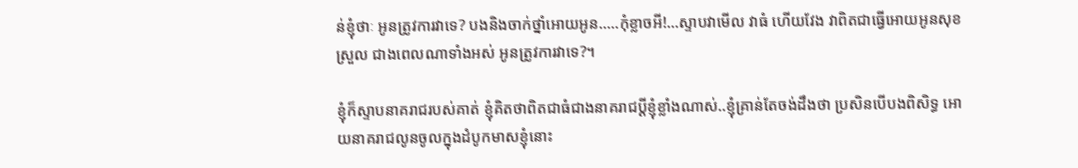ន់ខ្ញុំថាៈ អូនត្រូវការវាទេ? បងនិងចាក់ថ្នាំអោយអូន.....កុំខ្លាចអី!...ស្ទាបវាមើល វាធំ ហើយវែង វាពិតជាធ្វើអោយអូនសុខស្រួល ជាងពេលណាទាំងអស់ អូនត្រូវការវាទេ?។

ខ្ញុំក៏ស្ទាបនាគរាជរបស់គាត់ ខ្ញុំគិតថាពិតជាធំជាងនាគរាជប្តីខ្ញុំខ្លាំងណាស់..ខ្ញុំគ្រាន់តែចង់ដឹងថា ប្រសិនបើបងពិសិទ្ធ អោយនាគរាជលូនចូលក្នុងដំបូកមាសខ្ញុំនោះ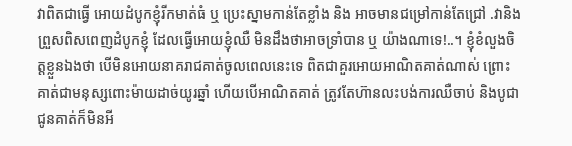វាពិតជាធ្វើ អោយដំបូកខ្ញុំរីកមាត់ធំ ឬ ប្រេះស្នាមកាន់តែខ្លាំង និង អាចមានជម្រៅកាន់តែជ្រៅ .វានិងព្រួសពិសពេញដំបូកខ្ញុំ ដែលធ្វើអោយខ្ញុំឈឺ មិនដឹងថាអាចទ្រាំបាន ឬ យ៉ាងណាទេ!..។ ខ្ញុំខំលួងចិត្តខ្លួនឯងថា បើមិនអោយនាគរាជគាត់ចូលពេលនេះទេ ពិតជាគួរអោយអាណិតគាត់ណាស់ ព្រោះគាត់ជាមនុស្សពោះម៉ាយដាច់យូរឆ្នាំ ហើយបើអាណិតគាត់ ត្រូវតែហ៊ានលះបង់ការឈឺចាប់ និងបូជាជូនគាត់ក៏មិនអី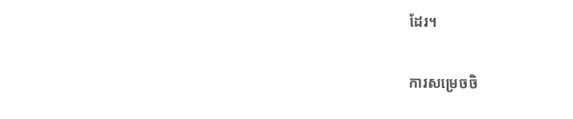ដែរ។

ការសម្រេចចិ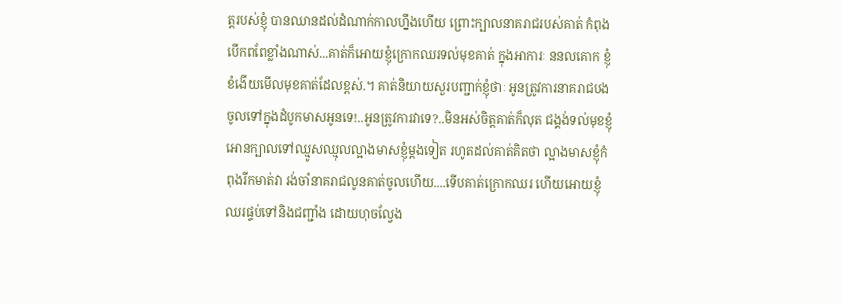ត្តរបស់ខ្ញុំ បានឈានដល់ដំណាក់កាលហ្នឹងហើយ ព្រោះក្បាលនាគរាជរបស់គាត់ កំពុងបើកពពែខ្លាំងណាស់...គាត់ក៏អោយខ្ញុំក្រោកឈរទល់មុខគាត់ ក្នុងអាការៈ ននលគោក ខ្ញុំខំងើយមើលមុខគាត់ដែលខ្ពស់.។ គាត់និយាយសួរបញ្ជាក់ខ្ញុំថាៈ អូនត្រូវការនាគរាជបង ចូលទៅក្នុងដំបូកមាសអូនទេ!..អូនត្រូវការវាទេ?..មិនអស់ចិត្តគាត់ក៏លុត ជង្គង់ទល់មុខខ្ញុំអោនក្បាលទៅឈ្មូសឈ្មុលល្អាងមាសខ្ញុំម្តងទៀត រហូតដល់គាត់គិតថា ល្អាងមាសខ្ញុំកំពុងរីកមាត់វា រង់ចាំនាគរាជលូនគាត់ចូលហើយ....ទើបគាត់ក្រោកឈរ ហើយអោយខ្ញុំឈរផ្ទប់ទៅនិងជញ្ជាំង ដោយហុចល្វែង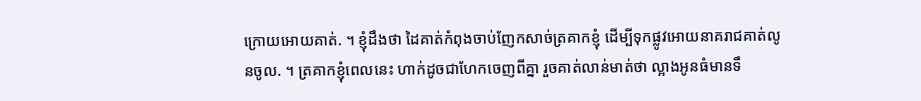ក្រោយអោយគាត់. ។ ខ្ញុំដឹងថា ដៃគាត់កំពុងចាប់ញែកសាច់ត្រគាកខ្ញុំ ដើម្បីទុកផ្លូវអោយនាគរាជគាត់លូនចូល. ។ ត្រគាកខ្ញុំពេលនេះ ហាក់ដូចជាហែកចេញពីគ្នា រួចគាត់លាន់មាត់ថា ល្អាងអូនធំមានទឹ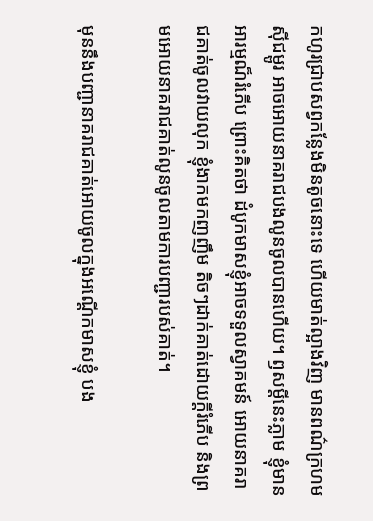កហូរជ្រាបសព្វកន្លែងមិនតូចនោះទេ ហើយមាត់ល្អាងវិញ មានពណ៌ក្រហមស៊ីជម្ពូរ អាចអោយនាគរាជបងលូនចូលបានហើយ។ ឭសម្តីនេះភ្លាម ខ្ញុំមានអារម្មណ៏រំភើប ព្រោះគិតថា ដំបូកមាសខ្ញុំអាចទទួលស្វាគមន៍ អោយនាគរាជគាត់ចូលវាយលុក ខ្ញុំងាកមកញញឹម តិចៗដាក់គាត់ដោយក្តីរំភើប និងព្រមអោយនាគរាជគាត់លូនចូលតាមការបញ្ជារបស់គាត់។

មុននឹងបញ្ជានាគរាជគាត់អោយចូលក្នុងអណ្តើកមាសខ្ញុំ បង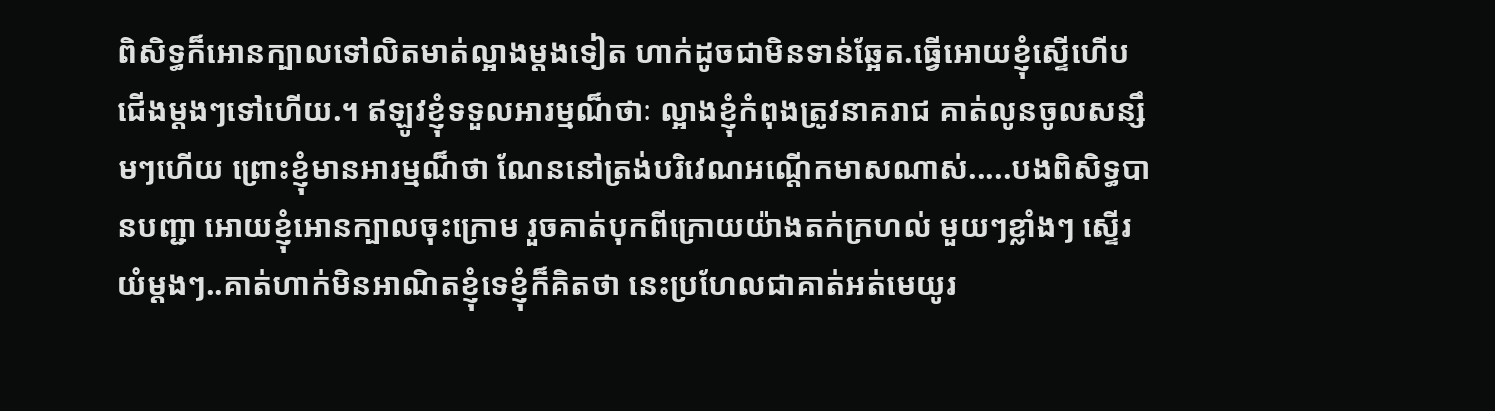ពិសិទ្ធក៏អោនក្បាលទៅលិតមាត់ល្អាងម្តងទៀត ហាក់ដូចជាមិនទាន់ឆ្អែត.ធ្វើអោយខ្ញុំស្ទើហើបជើងម្តងៗទៅហើយ.។ ឥឡូវខ្ញុំទទួលអារម្មណ៏ថាៈ ល្អាងខ្ញុំកំពុងត្រូវនាគរាជ គាត់លូនចូលសន្សឹមៗហើយ ព្រោះខ្ញុំមានអារម្មណ៏ថា ណែននៅត្រង់បរិវេណអណ្តើកមាសណាស់.....បងពិសិទ្ធបានបញ្ជា អោយខ្ញុំអោនក្បាលចុះក្រោម រួចគាត់បុកពីក្រោយយ៉ាងតក់ក្រហល់ មួយៗខ្លាំងៗ ស្ទើរយំម្តងៗ..គាត់ហាក់មិនអាណិតខ្ញុំទេខ្ញុំក៏គិតថា នេះប្រហែលជាគាត់អត់មេយូរ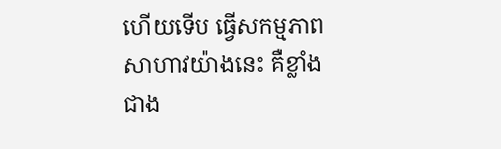ហើយទើប ធ្វើសកម្មភាពសាហាវយ៉ាងនេះ គឺខ្លាំងជាង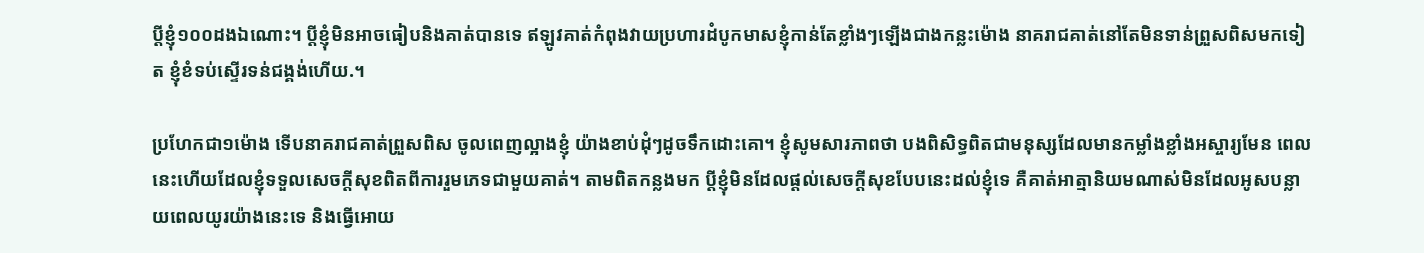ប្តីខ្ញុំ១០០ដងឯណោះ។ ប្តីខ្ញុំមិនអាចធៀបនិងគាត់បានទេ ឥឡូវគាត់កំពុងវាយប្រហារដំបូកមាសខ្ញុំកាន់តែខ្លាំងៗឡើងជាងកន្លះម៉ោង នាគរាជគាត់នៅតែមិនទាន់ព្រួសពិសមកទៀត ខ្ញុំខំទប់ស្ទើរទន់ជង្គង់ហើយ.។

ប្រហែកជា១ម៉ោង ទើបនាគរាជគាត់ព្រួសពិស ចូលពេញល្អាងខ្ញុំ យ៉ាងខាប់ដុំៗដូចទឹកដោះគោ។ ខ្ញុំសូមសារភាពថា បងពិសិទ្ធពិតជាមនុស្សដែលមានកម្លាំងខ្លាំងអស្ចារ្យមែន ពេលនេះហើយដែលខ្ញុំទទួលសេចក្តីសុខពិតពីការរួមភេទជាមួយគាត់។ តាមពិតកន្លងមក ប្តីខ្ញុំមិនដែលផ្តល់សេចក្តីសុខបែបនេះដល់ខ្ញុំទេ គឺគាត់អាត្មានិយមណាស់មិនដែលអូសបន្លាយពេលយូរយ៉ាងនេះទេ និងធ្វើអោយ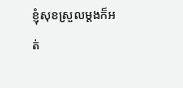ខ្ញុំសុខស្រួលម្ដងក៏អត់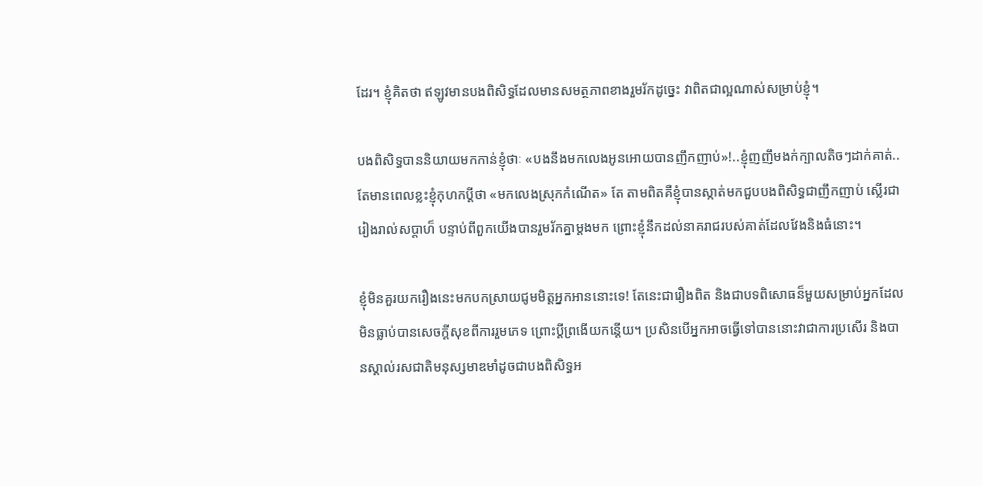ដែរ។ ខ្ញុំគិតថា ឥឡូវមានបងពិសិទ្ធដែលមានសមត្ថភាពខាងរួមរ័កដូច្នេះ វាពិតជាល្អណាស់សម្រាប់ខ្ញុំ។

បងពិសិទ្ធបាននិយាយមកកាន់ខ្ញុំថាៈ «បងនឹងមកលេងអូនអោយបានញឹកញាប់»!..ខ្ញុំញញឹមងក់ក្បាលតិចៗដាក់គាត់..តែមានពេលខ្លះខ្ញុំកុហកប្តីថា «មកលេងស្រុកកំណើត» តែ តាមពិតគឺខ្ញុំបានស្កាត់មកជួបបងពិសិទ្ធជាញឹកញាប់ ស្លើរជារៀងរាល់សប្តាហ៏ បន្ទាប់ពីពួកយើងបានរួមរ័កគ្នាម្តងមក ព្រោះខ្ញុំនឹកដល់នាគរាជរបស់គាត់ដែលវែងនិងធំនោះ។

ខ្ញុំមិនគួរយករឿងនេះមកបកសា្រយជូមមិត្តអ្នកអាននោះទេ! តែនេះជារឿងពិត និងជាបទពិសោធន៏មួយសម្រាប់អ្នកដែលមិនធ្លាប់បានសេចក្ដីសុខពីការរួមភេទ ព្រោះប្ដីព្រងើយកន្តើយ។ ប្រសិនបើអ្នកអាចធ្វើទៅបាននោះវាជាការប្រសើរ និងបានស្គាល់រសជាតិមនុស្សមាឌមាំដូចជាបងពិសិទ្ធអ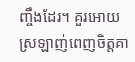ញ្ចឹងដែរ។ គួរអោយស្រឡាញ់ពេញចិត្តគា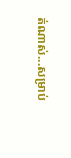ត់ណាស់...សម្រាប់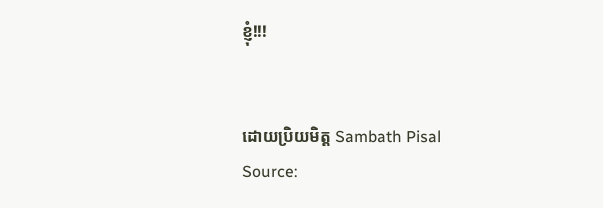ខ្ញុំ!!!


ដោយប្រិយមិត្ត Sambath Pisal
Source: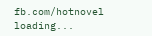fb.com/hotnovel
loading...